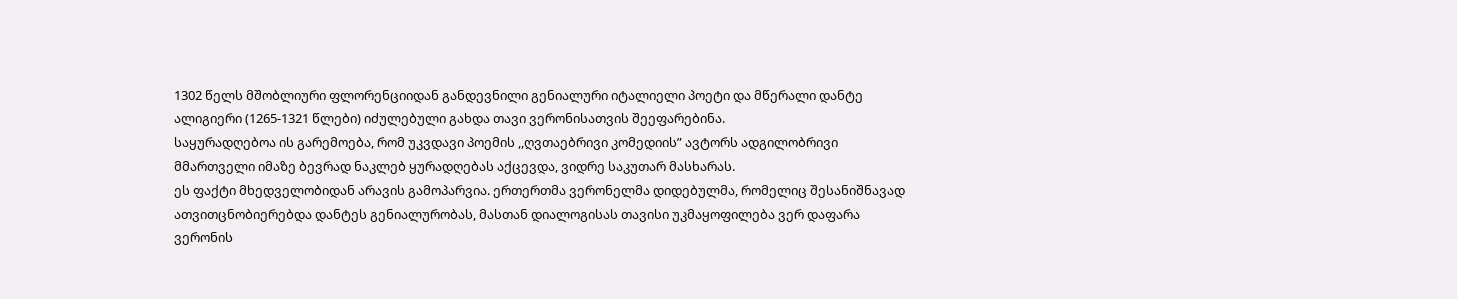1302 წელს მშობლიური ფლორენციიდან განდევნილი გენიალური იტალიელი პოეტი და მწერალი დანტე ალიგიერი (1265-1321 წლები) იძულებული გახდა თავი ვერონისათვის შეეფარებინა.
საყურადღებოა ის გარემოება, რომ უკვდავი პოემის ,,ღვთაებრივი კომედიის” ავტორს ადგილობრივი მმართველი იმაზე ბევრად ნაკლებ ყურადღებას აქცევდა, ვიდრე საკუთარ მასხარას.
ეს ფაქტი მხედველობიდან არავის გამოპარვია. ერთერთმა ვერონელმა დიდებულმა, რომელიც შესანიშნავად ათვითცნობიერებდა დანტეს გენიალურობას, მასთან დიალოგისას თავისი უკმაყოფილება ვერ დაფარა ვერონის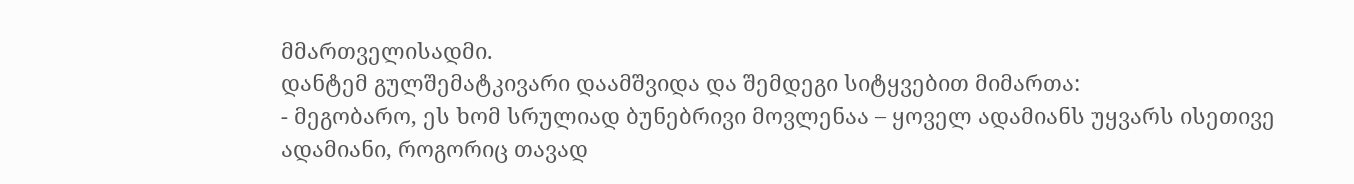მმართველისადმი.
დანტემ გულშემატკივარი დაამშვიდა და შემდეგი სიტყვებით მიმართა:
- მეგობარო, ეს ხომ სრულიად ბუნებრივი მოვლენაა – ყოველ ადამიანს უყვარს ისეთივე ადამიანი, როგორიც თავად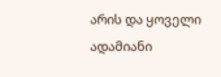არის და ყოველი ადამიანი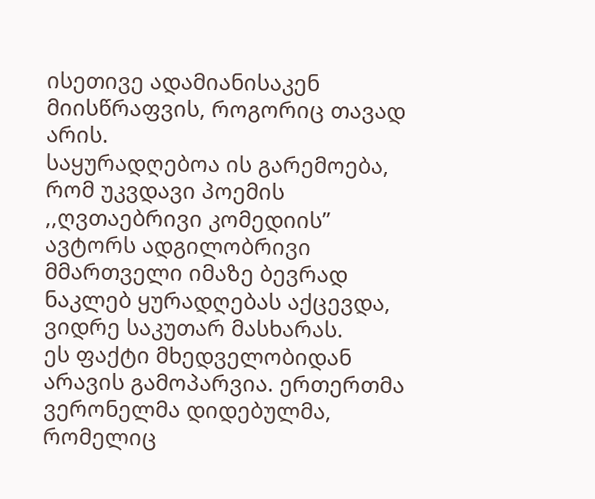ისეთივე ადამიანისაკენ მიისწრაფვის, როგორიც თავად არის.
საყურადღებოა ის გარემოება, რომ უკვდავი პოემის ,,ღვთაებრივი კომედიის” ავტორს ადგილობრივი მმართველი იმაზე ბევრად ნაკლებ ყურადღებას აქცევდა, ვიდრე საკუთარ მასხარას.
ეს ფაქტი მხედველობიდან არავის გამოპარვია. ერთერთმა ვერონელმა დიდებულმა, რომელიც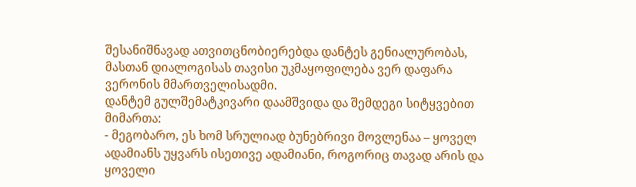შესანიშნავად ათვითცნობიერებდა დანტეს გენიალურობას, მასთან დიალოგისას თავისი უკმაყოფილება ვერ დაფარა ვერონის მმართველისადმი.
დანტემ გულშემატკივარი დაამშვიდა და შემდეგი სიტყვებით მიმართა:
- მეგობარო, ეს ხომ სრულიად ბუნებრივი მოვლენაა – ყოველ ადამიანს უყვარს ისეთივე ადამიანი, როგორიც თავად არის და ყოველი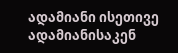ადამიანი ისეთივე ადამიანისაკენ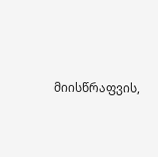მიისწრაფვის,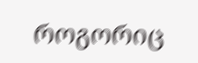როგორიც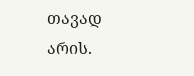თავად არის.